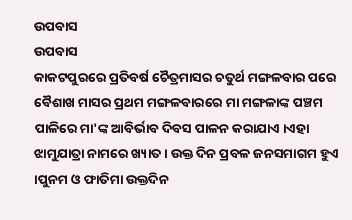ଉପବାସ
ଉପବାସ
କାକଟପୁରରେ ପ୍ରତିବର୍ଷ ଚୈତ୍ରମାସର ଚତୁର୍ଥ ମଙ୍ଗଳବାର ପରେ ବୈଶାଖ ମାସର ପ୍ରଥମ ମଙ୍ଗଳବାରରେ ମା ମଙ୍ଗଳାଙ୍କ ପଞ୍ଚମ ପାଳିରେ ମା'ଙ୍କ ଆବିର୍ଭାବ ଦିବସ ପାଳନ କରାଯାଏ ।ଏହା ଝାମୁଯାତ୍ରା ନାମରେ ଖ୍ୟାତ । ଉକ୍ତ ଦିନ ପ୍ରବଳ ଜନସମାଗମ ହୁଏ ।ପୁନମ ଓ ଫାତିମା ଉକ୍ତଦିନ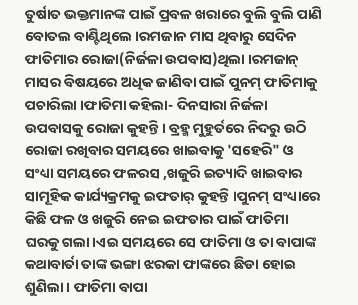ତୁର୍ଷାତ ଭକ୍ତମାନଙ୍କ ପାଇଁ ପ୍ରବଳ ଖରାରେ ବୁଲି ବୁଲି ପାଣି ବୋତଲ ବାଣ୍ଟିଥିଲେ ।ରମଜାନ ମାସ ଥିବାରୁ ସେଦିନ ଫାତିମାର ରୋଜା(ନିର୍ଜଳା ଉପବାସ)ଥିଲା ।ରମଜାନ୍ ମାସର ବିଷୟରେ ଅଧିକ ଜାଣିବା ପାଇଁ ପୁନମ୍ ଫାତିମାକୁ ପଚାରିଲା ।ଫାତିମା କହିଲା- ଦିନସାରା ନିର୍ଜଳା ଉପବାସକୁ ରୋଜା କୁହନ୍ତି । ବ୍ରହ୍ମ ମୁହୁର୍ତରେ ନିଦରୁ ଉଠି ରୋଜା ରଖିବାର ସମୟରେ ଖାଇବାକୁ 'ସହେରି" ଓ ସଂଧ୍ୟା ସମୟରେ ଫଳରସ ,ଖଜୁରି ଇତ୍ୟାଦି ଖାଇବାର ସାମୂହିକ କାର୍ଯ୍ୟକ୍ରମକୁ ଇଫତାର୍ କୁହନ୍ତି ।ପୁନମ୍ ସଂଧ୍ୟାରେ କିଛି ଫଳ ଓ ଖଜୁରି ନେଇ ଇଫତାର ପାଇଁ ଫାତିମା ଘରକୁ ଗଲା।ଏଇ ସମୟରେ ସେ ଫାତିମା ଓ ତା ବାପାଙ୍କ କଥାବାର୍ତା ତାଙ୍କ ଭଙ୍ଗା ଝରକା ଫାଙ୍କରେ ଛିଡା ହୋଇ ଶୁଣିଲା । ଫାତିମା ବାପା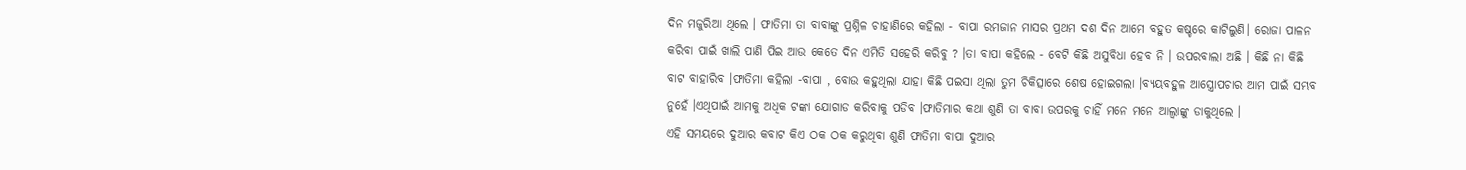ଦିନ ମଜୁରିଆ ଥିଲେ । ଫାତିମା ତା ବାବାଙ୍କୁ ପ୍ରଶ୍ନିଳ ଚାହାଣିରେ କହିଲା - ବାପା ରମଜାନ ମାସର ପ୍ରଥମ ଦଶ ଦିନ ଆମେ ବହୁତ କଷ୍ଚରେ କାଟିଲୁଣି। ରୋଜା ପାଳନ କରିବା ପାଇଁ ଖାଲି ପାଣି ପିଇ ଆଉ କେତେ ଦିନ ଏମିତି ସହେରି କରିବୁ ? ।ତା ବାପା କହିଲେ - ବେଟି କିଛି ଅସୁବିଧା ହେବ ନି । ଉପରବାଲା ଅଛି । କିଛି ନା କିଛି ବାଟ ବାହାରିବ ।ଫାତିମା କହିଲା -ବାପା , ବୋଉ କହୁଥିଲା ଯାହା କିଛି ପଇସା ଥିଲା ତୁମ ଚିକିତ୍ସାରେ ଶେଷ ହୋଇଗଲା ।ବ୍ୟୟବହୁଳ ଆସ୍ତ୍ରୋପଚାର ଆମ ପାଇଁ ସମ୍ଭବ ନୁହେଁ ।ଏଥିପାଇଁ ଆମକୁ ଅଧିକ ଟଙ୍କା ଯୋଗାଡ କରିବାକୁ ପଡିବ ।ଫାତିମାର କଥା ଶୁଣି ତା ବାବା ଉପରକୁ ଚାହିଁ ମନେ ମନେ ଆଲ୍ବାଙ୍କୁ ଡାକୁଥିଲେ ।
ଏହି ସମୟରେ ଦୁଆର କବାଟ କିଏ ଠକ ଠକ କରୁଥିବା ଶୁଣି ଫାତିମା ବାପା ଦୁଆର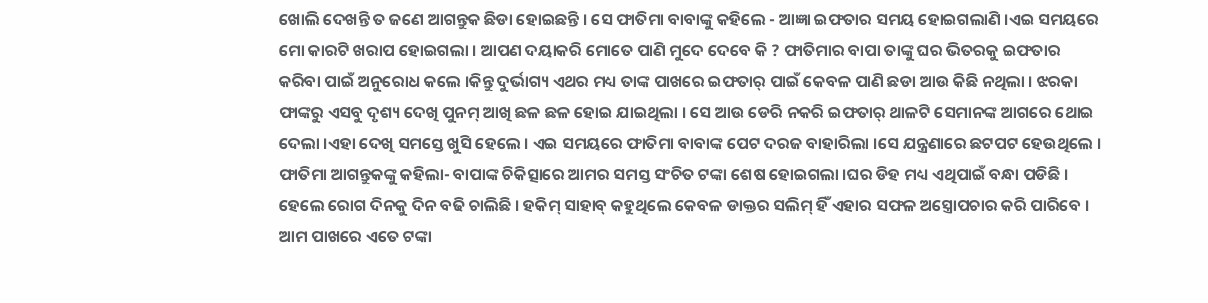ଖୋଲି ଦେଖନ୍ତି ତ ଜଣେ ଆଗନ୍ତୁକ ଛିଡା ହୋଇଛନ୍ତି । ସେ ଫାତିମା ବାବାଙ୍କୁ କହିଲେ - ଆଜ୍ଞା ଇଫତାର ସମୟ ହୋଇଗଲାଣି ।ଏଇ ସମୟରେ ମୋ କାରଟି ଖରାପ ହୋଇଗଲା । ଆପଣ ଦୟାକରି ମୋତେ ପାଣି ମୁଦେ ଦେବେ କି ? ଫାତିମାର ବାପା ତାଙ୍କୁ ଘର ଭିତରକୁ ଇଫତାର କରିବା ପାଇଁ ଅନୁରୋଧ କଲେ ।କିନ୍ତୁ ଦୁର୍ଭାଗ୍ୟ ଏଥର ମଧ୍ୟ ତାଙ୍କ ପାଖରେ ଇଫତାର୍ ପାଇଁ କେବଳ ପାଣି ଛଡା ଆଉ କିଛି ନଥିଲା । ଝରକା ଫାଙ୍କରୁ ଏସବୁ ଦୃଶ୍ୟ ଦେଖି ପୁନମ୍ ଆଖି ଛଳ ଛଳ ହୋଇ ଯାଇଥିଲା । ସେ ଆଉ ଡେରି ନକରି ଇଫତାର୍ ଥାଳଟି ସେମାନଙ୍କ ଆଗରେ ଥୋଇ ଦେଲା ।ଏହା ଦେଖି ସମସ୍ତେ ଖୁସି ହେଲେ । ଏଇ ସମୟରେ ଫାତିମା ବାବାଙ୍କ ପେଟ ଦରଜ ବାହାରିଲା ।ସେ ଯନ୍ତ୍ରଣାରେ ଛଟପଟ ହେଉଥିଲେ । ଫାତିମା ଆଗନ୍ତୁକଙ୍କୁ କହିଲା- ବାପାଙ୍କ ଚିକିତ୍ସାରେ ଆମର ସମସ୍ତ ସଂଚିତ ଟଙ୍କା ଶେଷ ହୋଇଗଲା ।ଘର ଡିହ ମଧ୍ୟ ଏଥିପାଇଁ ବନ୍ଧା ପଡିଛି । ହେଲେ ରୋଗ ଦିନକୁ ଦିନ ବଢି ଚାଲିଛି । ହକିମ୍ ସାହାବ୍ କହୁଥିଲେ କେବଳ ଡାକ୍ତର ସଲିମ୍ ହିଁ ଏହାର ସଫଳ ଅସ୍ତ୍ରୋପଚାର କରି ପାରିବେ । ଆମ ପାଖରେ ଏତେ ଟଙ୍କା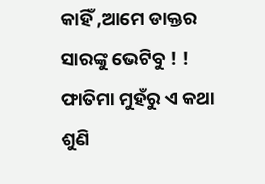କାହିଁ ,ଆମେ ଡାକ୍ତର ସାରଙ୍କୁ ଭେଟିବୁ ! ! ଫାତିମା ମୁହଁରୁ ଏ କଥା ଶୁଣି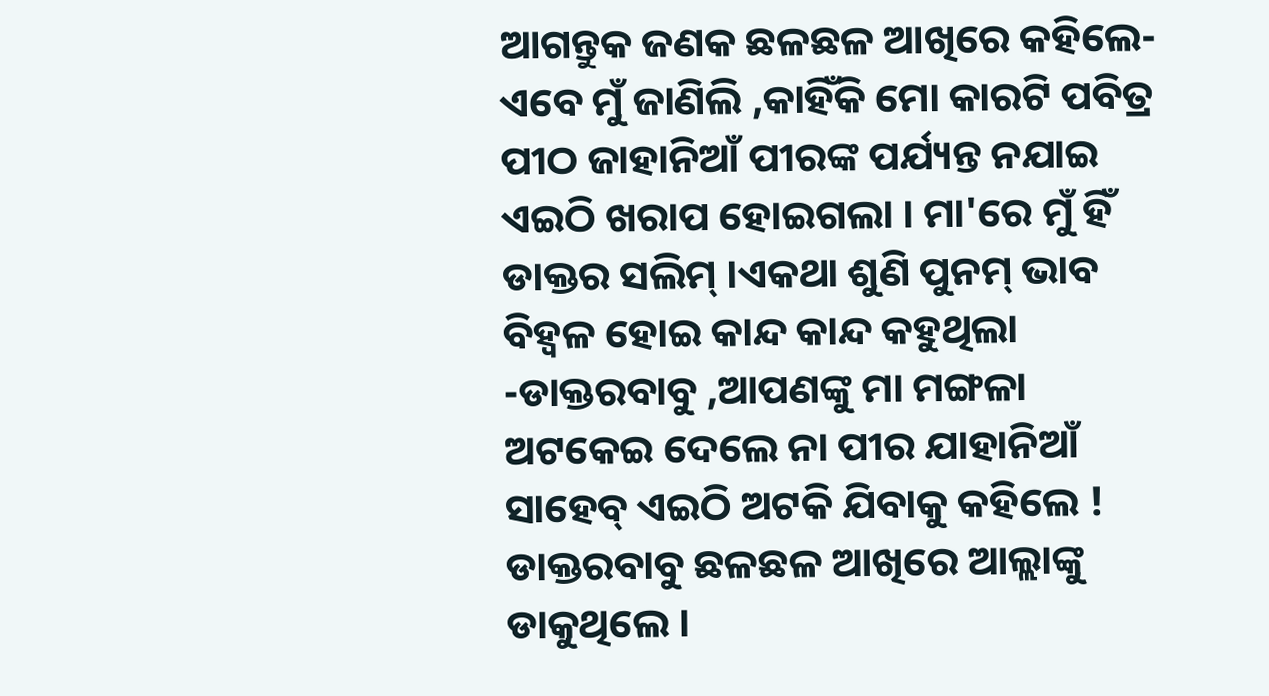ଆଗନ୍ତୁକ ଜଣକ ଛଳଛଳ ଆଖିରେ କହିଲେ- ଏବେ ମୁଁ ଜାଣିଲି ,କାହିଁକି ମୋ କାରଟି ପବିତ୍ର ପୀଠ ଜାହାନିଆଁ ପୀରଙ୍କ ପର୍ଯ୍ୟନ୍ତ ନଯାଇ ଏଇଠି ଖରାପ ହୋଇଗଲା । ମା'ରେ ମୁଁ ହିଁ ଡାକ୍ତର ସଲିମ୍ ।ଏକଥା ଶୁଣି ପୁନମ୍ ଭାବ ବିହ୍ବଳ ହୋଇ କାନ୍ଦ କାନ୍ଦ କହୁଥିଲା -ଡାକ୍ତରବାବୁ ,ଆପଣଙ୍କୁ ମା ମଙ୍ଗଳା ଅଟକେଇ ଦେଲେ ନା ପୀର ଯାହାନିଆଁ ସାହେବ୍ ଏଇଠି ଅଟକି ଯିବାକୁ କହିଲେ ! ଡାକ୍ତରବାବୁ ଛଳଛଳ ଆଖିରେ ଆଲ୍ଲାଙ୍କୁ ଡାକୁଥିଲେ ।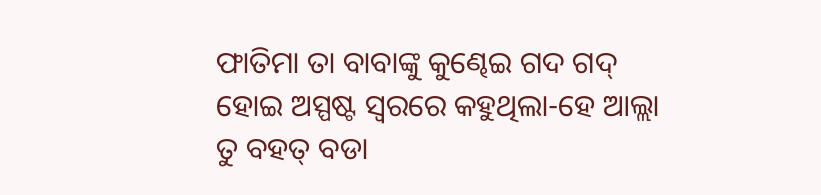ଫାତିମା ତା ବାବାଙ୍କୁ କୁଣ୍ଢେଇ ଗଦ ଗଦ୍ ହୋଇ ଅସ୍ପଷ୍ଟ ସ୍ବରରେ କହୁଥିଲା-ହେ ଆଲ୍ଲା ତୁ ବହତ୍ ବଡା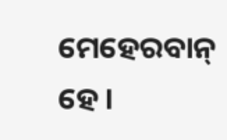ମେହେରବାନ୍ ହେ ।